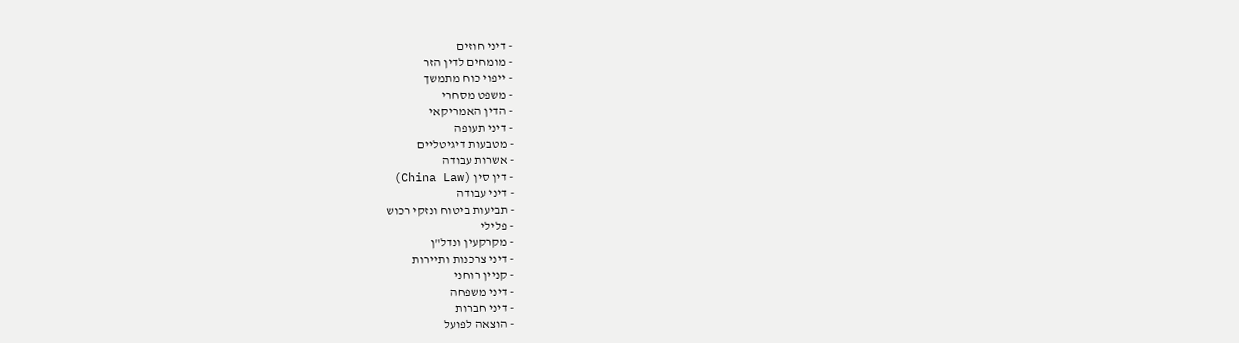- דיני חוזים
- מומחים לדין הזר
- ייפוי כוח מתמשך
- משפט מסחרי
- הדין האמריקאי
- דיני תעופה
- מטבעות דיגיטליים
- אשרות עבודה
- דין סין (China Law)
- דיני עבודה
- תביעות ביטוח ונזקי רכוש
- פלילי
- מקרקעין ונדל"ן
- דיני צרכנות ותיירות
- קניין רוחני
- דיני משפחה
- דיני חברות
- הוצאה לפועל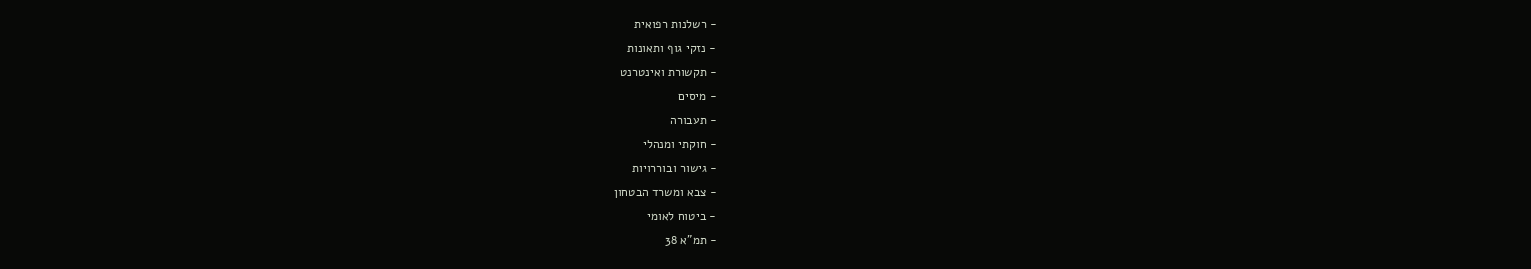- רשלנות רפואית
- נזקי גוף ותאונות
- תקשורת ואינטרנט
- מיסים
- תעבורה
- חוקתי ומנהלי
- גישור ובוררויות
- צבא ומשרד הבטחון
- ביטוח לאומי
- תמ"א 38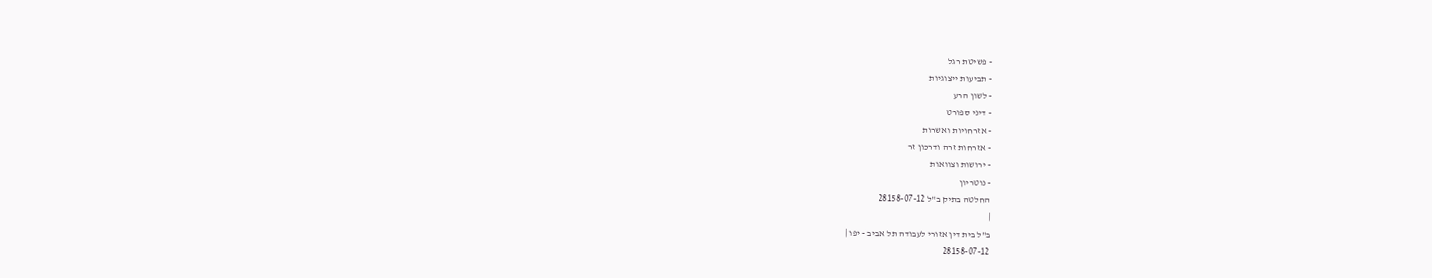- פשיטת רגל
- תביעות ייצוגיות
- לשון הרע
- דיני ספורט
- אזרחויות ואשרות
- אזרחות זרה ודרכון זר
- ירושות וצוואות
- נוטריון
החלטה בתיק ב"ל 28158-07-12
|
ב"ל בית דין אזורי לעבודה תל אביב - יפו |
28158-07-12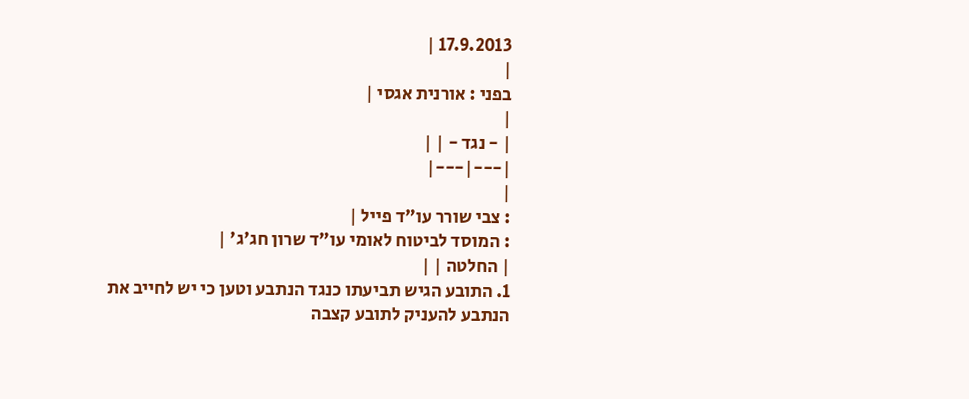17.9.2013 |
|
בפני : אורנית אגסי |
|
| - נגד - | |
|---|---|
|
: צבי שורר עו"ד פייל |
: המוסד לביטוח לאומי עו"ד שרון חג'ג' |
| החלטה | |
1. התובע הגיש תביעתו כנגד הנתבע וטען כי יש לחייב את הנתבע להעניק לתובע קצבה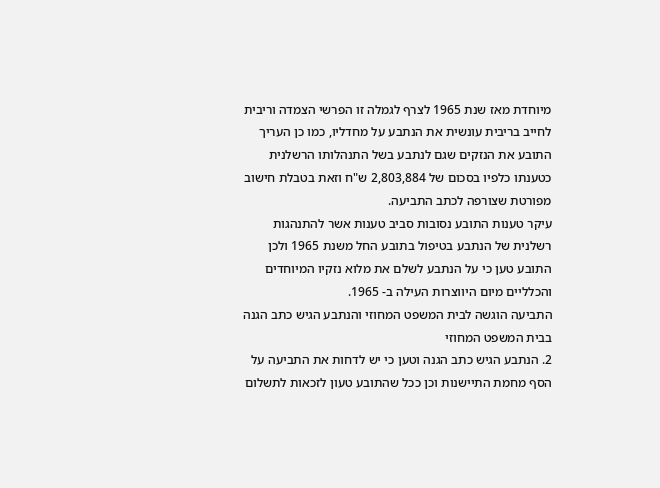מיוחדת מאז שנת 1965 לצרף לגמלה זו הפרשי הצמדה וריבית לחייב בריבית עונשית את הנתבע על מחדליו, כמו כן העריך התובע את הנזקים שגם לנתבע בשל התנהלותו הרשלנית כטענתו כלפיו בסכום של 2,803,884 ש"ח וזאת בטבלת חישוב מפורטת שצורפה לכתב התביעה.
עיקר טענות התובע נסובות סביב טענות אשר להתנהגות רשלנית של הנתבע בטיפול בתובע החל משנת 1965 ולכן התובע טען כי על הנתבע לשלם את מלוא נזקיו המיוחדים והכלליים מיום היווצרות העילה ב- 1965.
התביעה הוגשה לבית המשפט המחוזי והנתבע הגיש כתב הגנה בבית המשפט המחוזי
2. הנתבע הגיש כתב הגנה וטען כי יש לדחות את התביעה על הסף מחמת התיישנות וכן ככל שהתובע טעון לזכאות לתשלום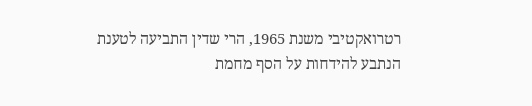רטרואקטיבי משנת 1965, הרי שדין התביעה לטענת הנתבע להידחות על הסף מחמת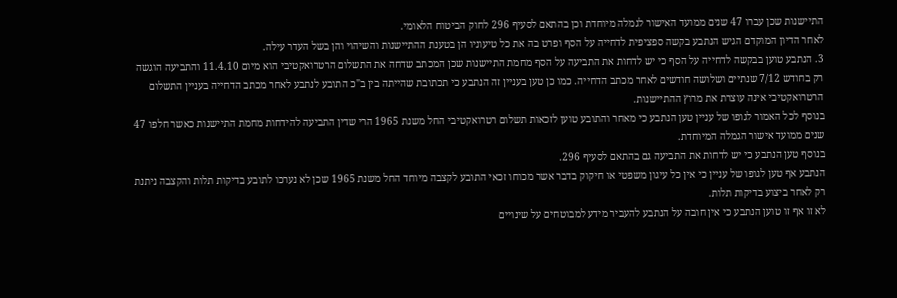התיישנות שכן עברו 47 שנים ממועד האישור לגמלה מיוחדת וכן בהתאם לסעיף 296 לחוק הביטוח הלאומי.
לאחר הדיון המוקדם הגיש הנתבע בקשה ספציפית לדחייה על הסף ופרט בה את כל טיעוניו הן בטענת ההתיישנות והשיהוי והן בשל העדר עילה.
3. הנתבע טוען בבקשה לדחייה על הסף כי יש לדחות את התביעה על הסף מחמת התיישנות שכן המכתב שדחה את התשלום הרטרואקטיבי הוא מיום 11.4.10 והתביעה הוגשה רק בחודש 7/12 שנתיים ושלושה חודשים לאחר מכתב הדחייה. כמו כן טען בעניין זה הנתבע כי תכתובת שהייתה בין ב"כ התובע לנתבע לאחר מכתב הדחייה בעניין התשלום הרטרואקטיבי אינה עוצרת את מרוץ ההתיישנות.
בנוסף לכל האמור לגופו של עניין טען הנתבע כי מאחר והתובע טוען לזכאות תשלום רטרואקטיבי החל משנת 1965 הרי שדין התביעה להידחות מחמת התיישנות כאשר חלפו 47 שנים ממועד אישור הגמלה המיוחדת.
בנוסף טען הנתבע כי יש לדחות את התביעה גם בהתאם לסעיף 296.
הנתבע אף טען לגופו של עניין כי אין כל עיגון משפטי או חיקוק בדבר אשר מכוחו זכאי התובע לקצבה מיוחד החל משנת 1965 שכן לא נערכו לתובע בדיקות תלות והקצבה ניתנת רק לאחר ביצוע בדיקות תלות.
לא זו אף זו טוען הנתבע כי אין חובה על הנתבע להעביר מידע למבוטחים על שינויים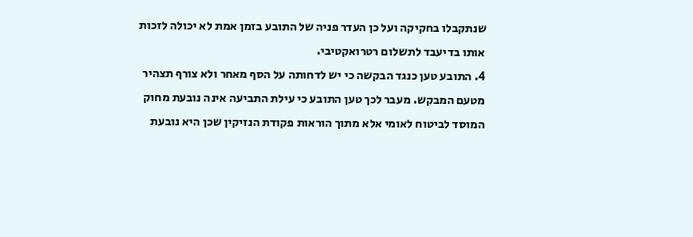שנתקבלו בחקיקה ועל כן העדר פניה של התובע בזמן אמת לא יכולה לזכות אותו בדיעבד לתשלום רטרואקטיבי.
4. התובע טען כנגד הבקשה כי יש לדחותה על הסף מאחר ולא צורף תצהיר מטעם המבקש. מעבר לכך טען התובע כי עילת התביעה אינה נובעת מחוק המוסד לביטוח לאומי אלא מתוך הוראות פקודת הנזיקין שכן היא נובעת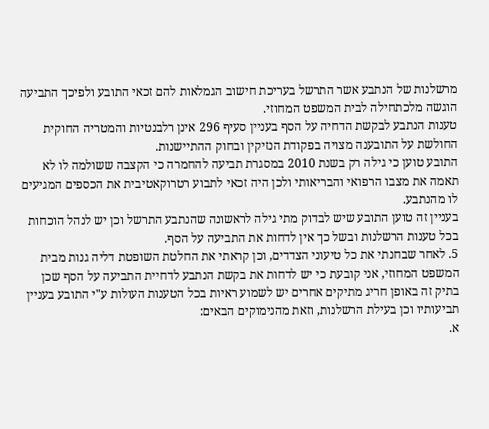מרשלנות של הנתבע אשר התרשל בעריכת חישוב הגמלאות להם זכאי התובע ולפיכך התביעה הוגשה מלכתחילה לבית המשפט המחוזי.
טענות הנתבע לבקשת הדחיה על הסף בעניין סעיף 296 אינן רלבנטיות והמטריה החוקית החולשת על התובענה מצויה בפקודת הנזיקין ובחוק ההתיישנות.
התובע טוען כי גילה רק בשנת 2010 במסגרת תביעה להחמרה כי הקצבה ששולמה לו לא תאמה את מצבו הרפואי והבריאותי ולכן היה זכאי לתבוע רטרוקאטיבית את הכספים המגיעים לו מהנתבע.
בעניין זה טוען התובע שיש לבדוק מתי גילה לראשונה שהנתבע התרשל וכן יש לנהל הוכחות בכל טענות הרשלנות ובשל כך אין לדחות את התביעה על הסף.
5. לאחר שבחנתי את כל טיעוני הצדדים, וכן קראתי את החלטת השופטת דליה גנות מבית המשפט המחוזי, אני קובעת כי יש לדחות את בקשת הנתבע לדחיית התביעה על הסף שכן בתיק זה באופן חריג מתיקים אחרים יש לשמוע ראיות בכל הטענות העולות ע"י התובע בעניין תביעותיו וכן בעילת הרשלנות, וזאת מהנימוקים הבאים:
א.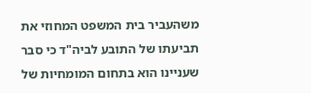משהעביר בית המשפט המחוזי את תביעתו של התובע לביה"ד כי סבר שעניינו הוא בתחום המומחיות של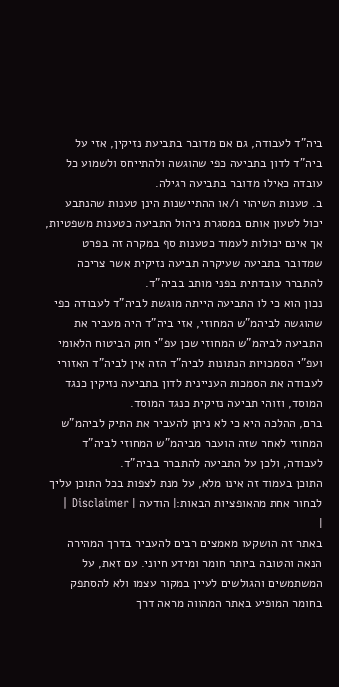ביה"ד לעבודה, גם אם מדובר בתביעת נזיקין, אזי על ביה"ד לדון בתביעה כפי שהוגשה ולהתייחס ולשמוע כל עובדה כאילו מדובר בתביעה רגילה.
ב. טענות השיהוי ו/או ההתיישנות הינן טענות שהנתבע יכול לטעון אותם במסגרת ניהול התביעה כטענות משפטיות, אך אינם יכולות לעמוד כטענות סף במקרה זה בפרט שמדובר בתביעה שעיקרה תביעה נזיקית אשר צריכה להתברר עובדתית בפני מותב בביה"ד.
נכון הוא כי לו התביעה הייתה מוגשת לביה"ד לעבודה כפי שהוגשה לביהמ"ש המחוזי, אזי ביה"ד היה מעביר את התביעה לביהמ"ש המחוזי שכן עפ"י חוק הביטוח הלאומי ועפ"י הסמכויות הנתונות לביה"ד הזה אין לביה"ד האזורי לעבודה את הסמכות העניינית לדון בתביעה נזיקין כנגד המוסד, וזוהי תביעה נזיקית כנגד המוסד.
ברם, ההלכה היא כי לא ניתן להעביר את התיק לביהמ"ש המחוזי לאחר שזה הועבר מביהמ"ש המחוזי לביה"ד לעבודה, ולכן על התביעה להתברר בביה"ד.
התוכן בעמוד זה אינו מלא, על מנת לצפות בכל התוכן עליך לבחור אחת מהאופציות הבאות:| הודעה | Disclaimer |
|
באתר זה הושקעו מאמצים רבים להעביר בדרך המהירה הנאה והטובה ביותר חומר ומידע חיוני. עם זאת, על המשתמשים והגולשים לעיין במקור עצמו ולא להסתפק בחומר המופיע באתר המהווה מראה דרך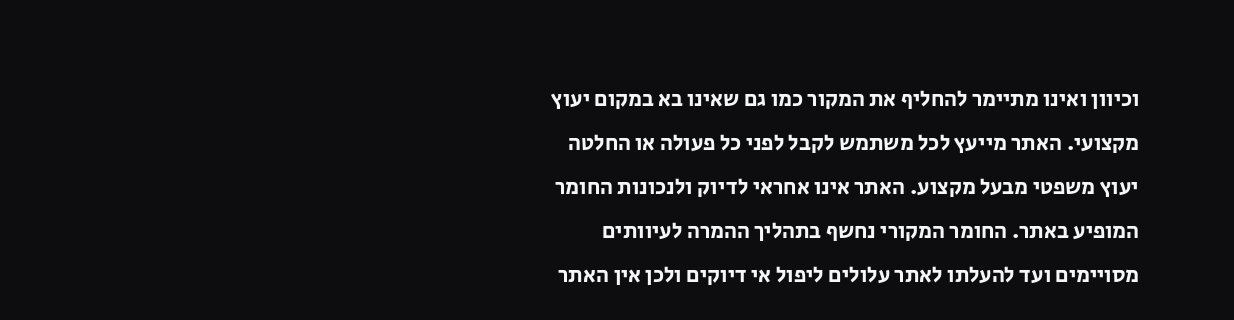וכיוון ואינו מתיימר להחליף את המקור כמו גם שאינו בא במקום יעוץ מקצועי. האתר מייעץ לכל משתמש לקבל לפני כל פעולה או החלטה יעוץ משפטי מבעל מקצוע. האתר אינו אחראי לדיוק ולנכונות החומר המופיע באתר. החומר המקורי נחשף בתהליך ההמרה לעיוותים מסויימים ועד להעלתו לאתר עלולים ליפול אי דיוקים ולכן אין האתר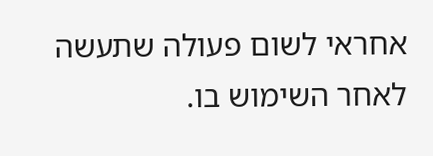אחראי לשום פעולה שתעשה לאחר השימוש בו.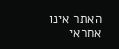האתר אינו אחראי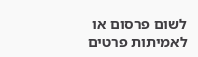לשום פרסום או לאמיתות פרטים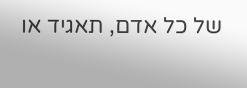של כל אדם, תאגיד או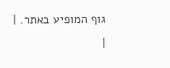גוף המופיע באתר. |
|